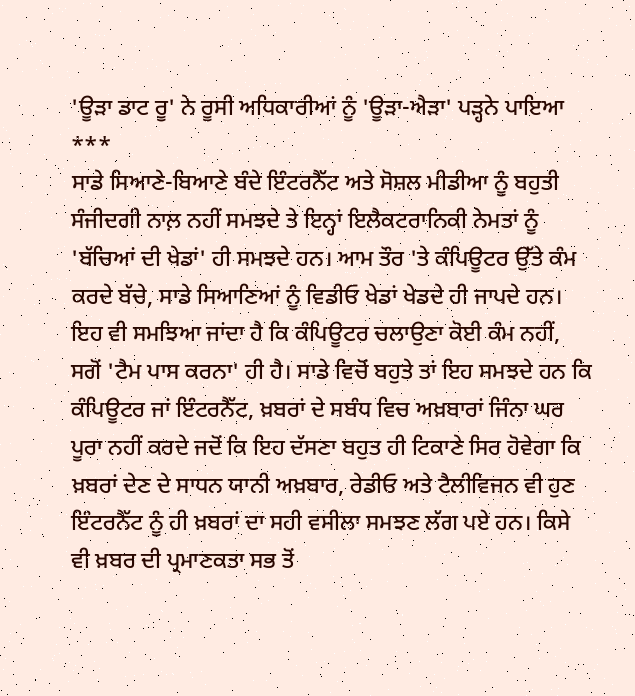'ਊੜਾ ਡਾਟ ਰੂ' ਨੇ ਰੂਸੀ ਅਧਿਕਾਰੀਆਂ ਨੂੰ 'ਊੜਾ-ਐੜਾ' ਪੜ੍ਹਨੇ ਪਾਇਆ
***
ਸਾਡੇ ਸਿਆਣੇ-ਬਿਆਣੇ ਬੰਦੇ ਇੰਟਰਨੈੱਟ ਅਤੇ ਸੋਸ਼ਲ ਮੀਡੀਆ ਨੂੰ ਬਹੁਤੀ ਸੰਜੀਦਗੀ ਨਾਲ਼ ਨਹੀਂ ਸਮਝਦੇ ਤੇ ਇਨ੍ਹਾਂ ਇਲੈਕਟਰਾਨਿਕੀ ਨੇਮਤਾਂ ਨੂੰ 'ਬੱਚਿਆਂ ਦੀ ਖੇਡਾਂ' ਹੀ ਸਮਝਦੇ ਹਨ। ਆਮ ਤੌਰ 'ਤੇ ਕੰਪਿਊਟਰ ਉੱਤੇ ਕੰਮ ਕਰਦੇ ਬੱਚੇ, ਸਾਡੇ ਸਿਆਣਿਆਂ ਨੂੰ ਵਿਡੀਓ ਖੇਡਾਂ ਖੇਡਦੇ ਹੀ ਜਾਪਦੇ ਹਨ। ਇਹ ਵੀ ਸਮਝਿਆ ਜਾਂਦਾ ਹੈ ਕਿ ਕੰਪਿਊਟਰ ਚਲਾਉਣਾ ਕੋਈ ਕੰਮ ਨਹੀਂ, ਸਗੋਂ 'ਟੈਮ ਪਾਸ ਕਰਨਾ' ਹੀ ਹੈ। ਸਾਡੇ ਵਿਚੋਂ ਬਹੁਤੇ ਤਾਂ ਇਹ ਸਮਝਦੇ ਹਨ ਕਿ ਕੰਪਿਊਟਰ ਜਾਂ ਇੰਟਰਨੈੱਟ, ਖ਼ਬਰਾਂ ਦੇ ਸਬੰਧ ਵਿਚ ਅਖ਼ਬਾਰਾਂ ਜਿੰਨਾ ਘਰ ਪੂਰਾ ਨਹੀਂ ਕਰਦੇ ਜਦੋਂ ਕਿ ਇਹ ਦੱਸਣਾ ਬਹੁਤ ਹੀ ਟਿਕਾਣੇ ਸਿਰ ਹੋਵੇਗਾ ਕਿ ਖ਼ਬਰਾਂ ਦੇਣ ਦੇ ਸਾਧਨ ਯਾਨੀ ਅਖ਼ਬਾਰ, ਰੇਡੀਓ ਅਤੇ ਟੈਲੀਵਿਜਨ ਵੀ ਹੁਣ ਇੰਟਰਨੈੱਟ ਨੂੰ ਹੀ ਖ਼ਬਰਾਂ ਦਾ ਸਹੀ ਵਸੀਲਾ ਸਮਝਣ ਲੱਗ ਪਏ ਹਨ। ਕਿਸੇ ਵੀ ਖ਼ਬਰ ਦੀ ਪ੍ਰਮਾਣਕਤਾ ਸਭ ਤੋਂ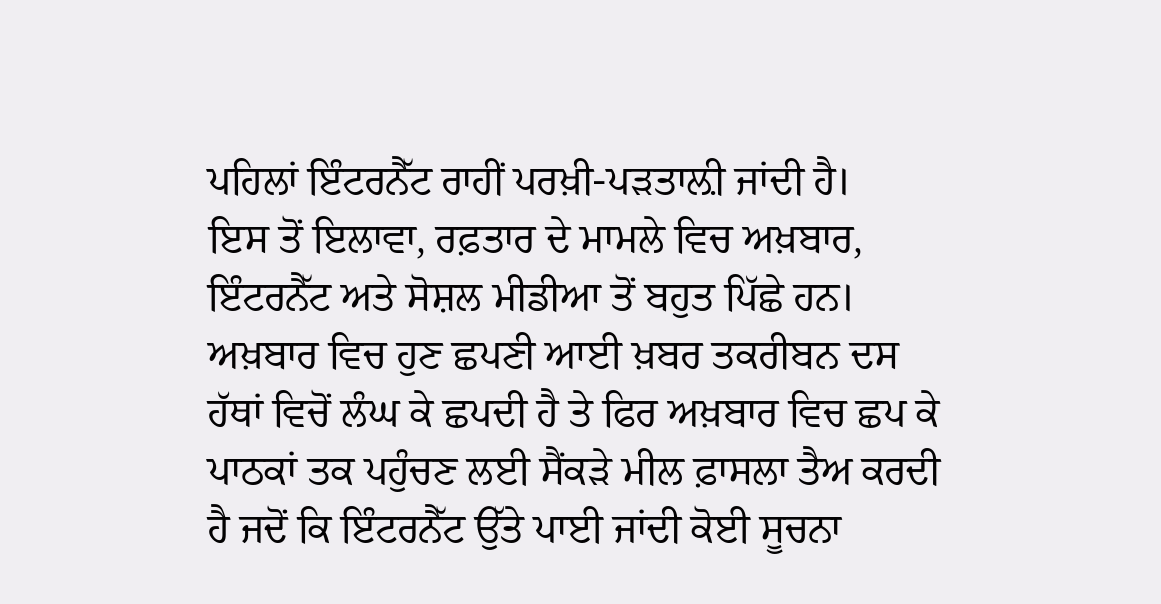ਪਹਿਲਾਂ ਇੰਟਰਨੈੱਟ ਰਾਹੀਂ ਪਰਖ਼ੀ-ਪੜਤਾਲ਼ੀ ਜਾਂਦੀ ਹੈ।
ਇਸ ਤੋਂ ਇਲਾਵਾ, ਰਫ਼ਤਾਰ ਦੇ ਮਾਮਲੇ ਵਿਚ ਅਖ਼ਬਾਰ, ਇੰਟਰਨੈੱਟ ਅਤੇ ਸੋਸ਼ਲ ਮੀਡੀਆ ਤੋਂ ਬਹੁਤ ਪਿੱਛੇ ਹਨ। ਅਖ਼ਬਾਰ ਵਿਚ ਹੁਣ ਛਪਣੀ ਆਈ ਖ਼ਬਰ ਤਕਰੀਬਨ ਦਸ ਹੱਥਾਂ ਵਿਚੋਂ ਲੰਘ ਕੇ ਛਪਦੀ ਹੈ ਤੇ ਫਿਰ ਅਖ਼ਬਾਰ ਵਿਚ ਛਪ ਕੇ ਪਾਠਕਾਂ ਤਕ ਪਹੁੰਚਣ ਲਈ ਸੈਂਕੜੇ ਮੀਲ ਫ਼ਾਸਲਾ ਤੈਅ ਕਰਦੀ ਹੈ ਜਦੋਂ ਕਿ ਇੰਟਰਨੈੱਟ ਉੱਤੇ ਪਾਈ ਜਾਂਦੀ ਕੋਈ ਸੂਚਨਾ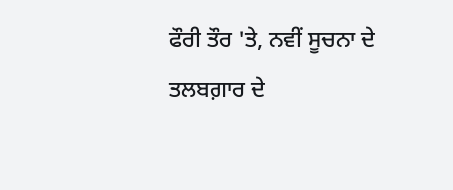ਫੌਰੀ ਤੌਰ 'ਤੇ, ਨਵੀਂ ਸੂਚਨਾ ਦੇ ਤਲਬਗ਼ਾਰ ਦੇ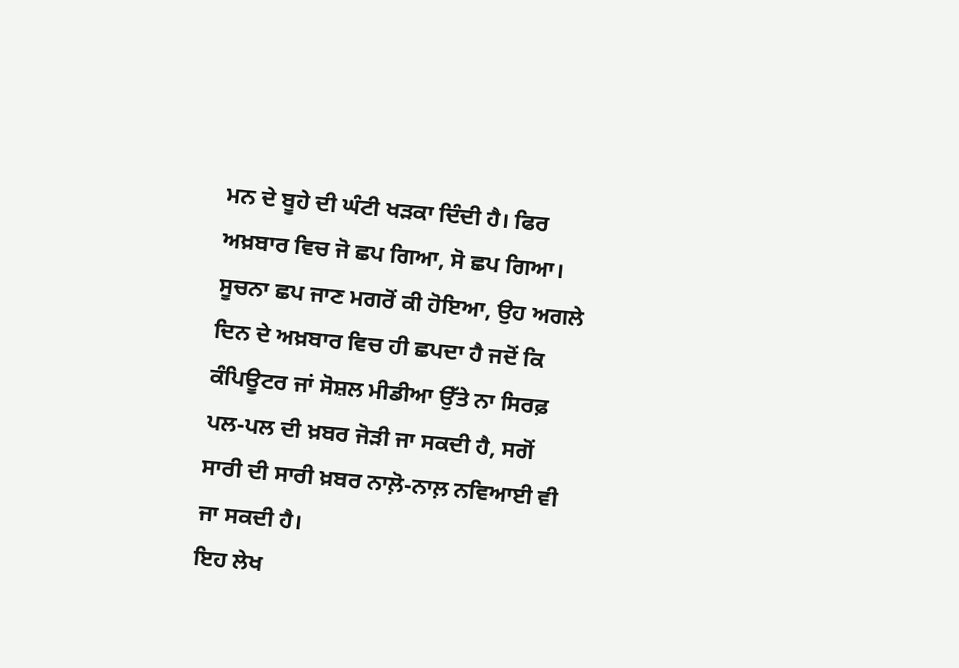ਮਨ ਦੇ ਬੂਹੇ ਦੀ ਘੰਟੀ ਖੜਕਾ ਦਿੰਦੀ ਹੈ। ਫਿਰ ਅਖ਼ਬਾਰ ਵਿਚ ਜੋ ਛਪ ਗਿਆ, ਸੋ ਛਪ ਗਿਆ। ਸੂਚਨਾ ਛਪ ਜਾਣ ਮਗਰੋਂ ਕੀ ਹੋਇਆ, ਉਹ ਅਗਲੇ ਦਿਨ ਦੇ ਅਖ਼ਬਾਰ ਵਿਚ ਹੀ ਛਪਦਾ ਹੈ ਜਦੋਂ ਕਿ ਕੰਪਿਊਟਰ ਜਾਂ ਸੋਸ਼ਲ ਮੀਡੀਆ ਉੱਤੇ ਨਾ ਸਿਰਫ਼ ਪਲ-ਪਲ ਦੀ ਖ਼ਬਰ ਜੋੜੀ ਜਾ ਸਕਦੀ ਹੈ, ਸਗੋਂ ਸਾਰੀ ਦੀ ਸਾਰੀ ਖ਼ਬਰ ਨਾਲ਼ੋ-ਨਾਲ਼ ਨਵਿਆਈ ਵੀ ਜਾ ਸਕਦੀ ਹੈ।
ਇਹ ਲੇਖ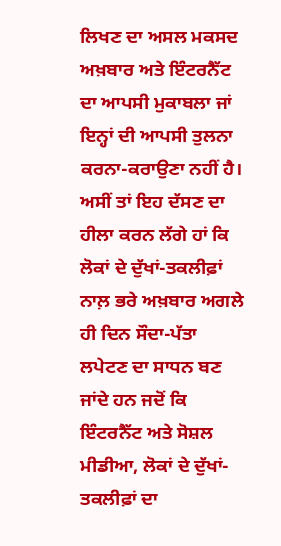ਲਿਖਣ ਦਾ ਅਸਲ ਮਕਸਦ ਅਖ਼ਬਾਰ ਅਤੇ ਇੰਟਰਨੈੱਟ ਦਾ ਆਪਸੀ ਮੁਕਾਬਲਾ ਜਾਂ ਇਨ੍ਹਾਂ ਦੀ ਆਪਸੀ ਤੁਲਨਾ ਕਰਨਾ-ਕਰਾਉਣਾ ਨਹੀਂ ਹੈ। ਅਸੀਂ ਤਾਂ ਇਹ ਦੱਸਣ ਦਾ ਹੀਲਾ ਕਰਨ ਲੱਗੇ ਹਾਂ ਕਿ ਲੋਕਾਂ ਦੇ ਦੁੱਖਾਂ-ਤਕਲੀਫ਼ਾਂ ਨਾਲ਼ ਭਰੇ ਅਖ਼ਬਾਰ ਅਗਲੇ ਹੀ ਦਿਨ ਸੌਦਾ-ਪੱਤਾ ਲਪੇਟਣ ਦਾ ਸਾਧਨ ਬਣ ਜਾਂਦੇ ਹਨ ਜਦੋਂ ਕਿ ਇੰਟਰਨੈੱਟ ਅਤੇ ਸੋਸ਼ਲ ਮੀਡੀਆ, ਲੋਕਾਂ ਦੇ ਦੁੱਖਾਂ-ਤਕਲੀਫ਼ਾਂ ਦਾ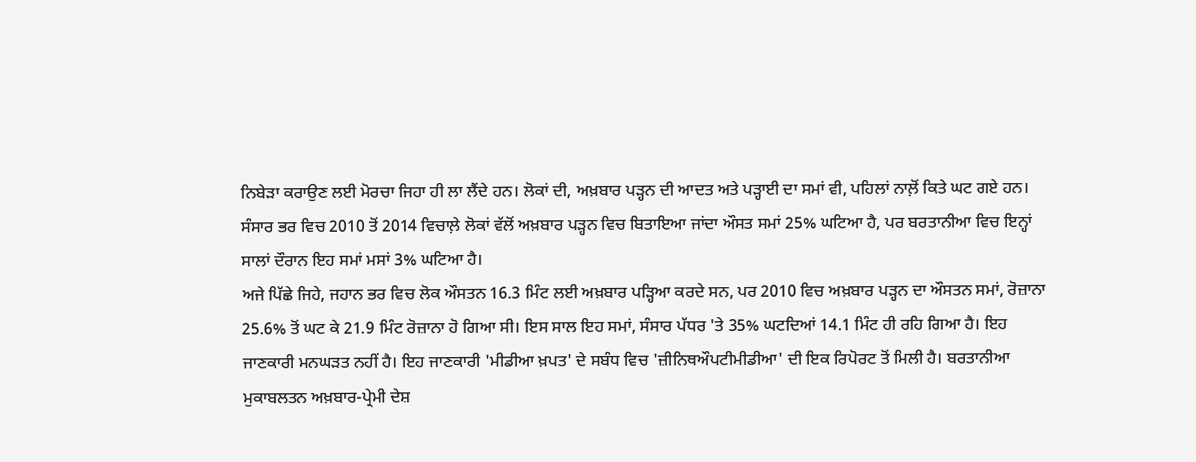ਨਿਬੇੜਾ ਕਰਾਉਣ ਲਈ ਮੋਰਚਾ ਜਿਹਾ ਹੀ ਲਾ ਲੈਂਦੇ ਹਨ। ਲੋਕਾਂ ਦੀ, ਅਖ਼ਬਾਰ ਪੜ੍ਹਨ ਦੀ ਆਦਤ ਅਤੇ ਪੜ੍ਹਾਈ ਦਾ ਸਮਾਂ ਵੀ, ਪਹਿਲਾਂ ਨਾਲ਼ੋਂ ਕਿਤੇ ਘਟ ਗਏ ਹਨ। ਸੰਸਾਰ ਭਰ ਵਿਚ 2010 ਤੋਂ 2014 ਵਿਚਾਲ਼ੇ ਲੋਕਾਂ ਵੱਲੋਂ ਅਖ਼ਬਾਰ ਪੜ੍ਹਨ ਵਿਚ ਬਿਤਾਇਆ ਜਾਂਦਾ ਔਸਤ ਸਮਾਂ 25% ਘਟਿਆ ਹੈ, ਪਰ ਬਰਤਾਨੀਆ ਵਿਚ ਇਨ੍ਹਾਂ ਸਾਲਾਂ ਦੌਰਾਨ ਇਹ ਸਮਾਂ ਮਸਾਂ 3% ਘਟਿਆ ਹੈ।
ਅਜੇ ਪਿੱਛੇ ਜਿਹੇ, ਜਹਾਨ ਭਰ ਵਿਚ ਲੋਕ ਔਸਤਨ 16.3 ਮਿੰਟ ਲਈ ਅਖ਼ਬਾਰ ਪੜ੍ਹਿਆ ਕਰਦੇ ਸਨ, ਪਰ 2010 ਵਿਚ ਅਖ਼ਬਾਰ ਪੜ੍ਹਨ ਦਾ ਔਸਤਨ ਸਮਾਂ, ਰੋਜ਼ਾਨਾ 25.6% ਤੋਂ ਘਟ ਕੇ 21.9 ਮਿੰਟ ਰੋਜ਼ਾਨਾ ਹੋ ਗਿਆ ਸੀ। ਇਸ ਸਾਲ ਇਹ ਸਮਾਂ, ਸੰਸਾਰ ਪੱਧਰ 'ਤੇ 35% ਘਟਦਿਆਂ 14.1 ਮਿੰਟ ਹੀ ਰਹਿ ਗਿਆ ਹੈ। ਇਹ ਜਾਣਕਾਰੀ ਮਨਘੜਤ ਨਹੀਂ ਹੈ। ਇਹ ਜਾਣਕਾਰੀ 'ਮੀਡੀਆ ਖ਼ਪਤ' ਦੇ ਸਬੰਧ ਵਿਚ 'ਜ਼ੀਨਿਥਔਪਟੀਮੀਡੀਆ' ਦੀ ਇਕ ਰਿਪੋਰਟ ਤੋਂ ਮਿਲੀ ਹੈ। ਬਰਤਾਨੀਆ ਮੁਕਾਬਲਤਨ ਅਖ਼ਬਾਰ-ਪ੍ਰੇਮੀ ਦੇਸ਼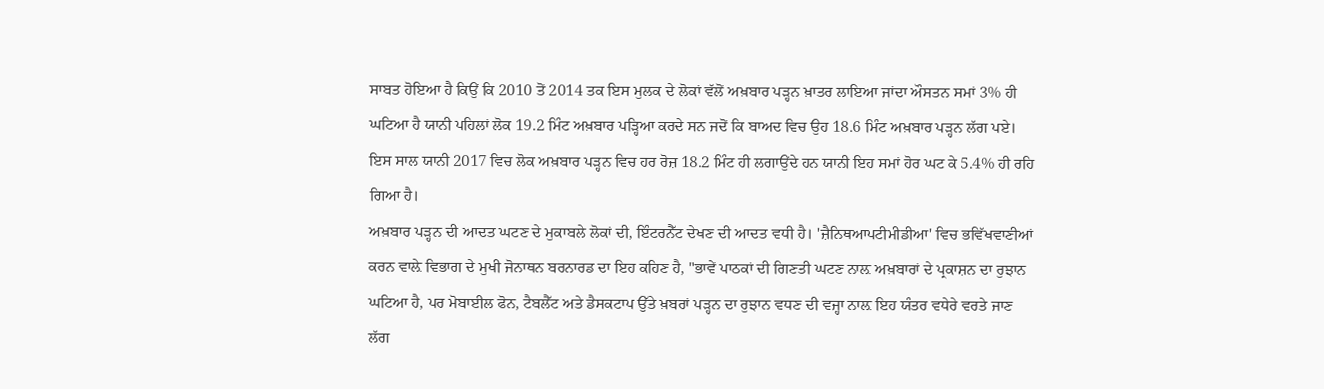ਸਾਬਤ ਹੋਇਆ ਹੈ ਕਿਉਂ ਕਿ 2010 ਤੋਂ 2014 ਤਕ ਇਸ ਮੁਲਕ ਦੇ ਲੋਕਾਂ ਵੱਲੋਂ ਅਖ਼ਬਾਰ ਪੜ੍ਹਨ ਖ਼ਾਤਰ ਲਾਇਆ ਜਾਂਦਾ ਔਸਤਨ ਸਮਾਂ 3% ਹੀ ਘਟਿਆ ਹੈ ਯਾਨੀ ਪਹਿਲਾਂ ਲੋਕ 19.2 ਮਿੰਟ ਅਖ਼ਬਾਰ ਪੜ੍ਹਿਆ ਕਰਦੇ ਸਨ ਜਦੋਂ ਕਿ ਬਾਅਦ ਵਿਚ ਉਹ 18.6 ਮਿੰਟ ਅਖ਼ਬਾਰ ਪੜ੍ਹਨ ਲੱਗ ਪਏ। ਇਸ ਸਾਲ ਯਾਨੀ 2017 ਵਿਚ ਲੋਕ ਅਖ਼ਬਾਰ ਪੜ੍ਹਨ ਵਿਚ ਹਰ ਰੋਜ਼ 18.2 ਮਿੰਟ ਹੀ ਲਗਾਉਂਦੇ ਹਨ ਯਾਨੀ ਇਹ ਸਮਾਂ ਹੋਰ ਘਟ ਕੇ 5.4% ਹੀ ਰਹਿ ਗਿਆ ਹੈ।
ਅਖ਼ਬਾਰ ਪੜ੍ਹਨ ਦੀ ਆਦਤ ਘਟਣ ਦੇ ਮੁਕਾਬਲੇ ਲੋਕਾਂ ਦੀ, ਇੰਟਰਨੈੱਟ ਦੇਖਣ ਦੀ ਆਦਤ ਵਧੀ ਹੈ। 'ਜ਼ੈਨਿਥਆਪਟੀਮੀਡੀਆ' ਵਿਚ ਭਵਿੱਖਵਾਣੀਆਂ ਕਰਨ ਵਾਲ਼ੇ ਵਿਭਾਗ ਦੇ ਮੁਖੀ ਜੋਨਾਥਨ ਬਰਨਾਰਡ ਦਾ ਇਹ ਕਹਿਣ ਹੈ, "ਭਾਵੇਂ ਪਾਠਕਾਂ ਦੀ ਗਿਣਤੀ ਘਟਣ ਨਾਲ਼ ਅਖ਼ਬਾਰਾਂ ਦੇ ਪ੍ਰਕਾਸ਼ਨ ਦਾ ਰੁਝਾਨ ਘਟਿਆ ਹੈ, ਪਰ ਮੋਬਾਈਲ ਫੋਨ, ਟੈਬਲੈੱਟ ਅਤੇ ਡੈਸਕਟਾਪ ਉੱਤੇ ਖ਼ਬਰਾਂ ਪੜ੍ਹਨ ਦਾ ਰੁਝਾਨ ਵਧਣ ਦੀ ਵਜ੍ਹਾ ਨਾਲ਼ ਇਹ ਯੰਤਰ ਵਧੇਰੇ ਵਰਤੇ ਜਾਣ ਲੱਗ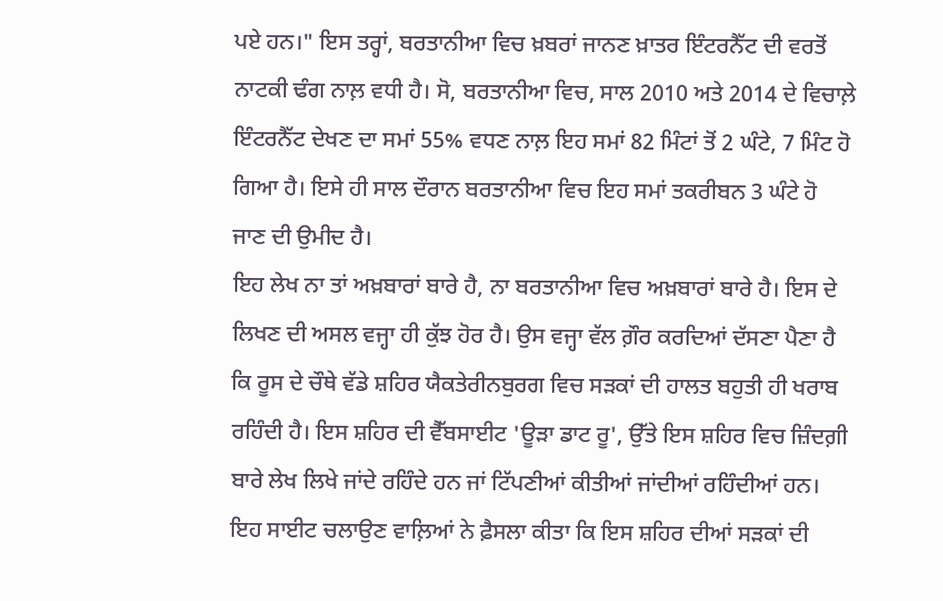ਪਏ ਹਨ।" ਇਸ ਤਰ੍ਹਾਂ, ਬਰਤਾਨੀਆ ਵਿਚ ਖ਼ਬਰਾਂ ਜਾਨਣ ਖ਼ਾਤਰ ਇੰਟਰਨੈੱਟ ਦੀ ਵਰਤੋਂ ਨਾਟਕੀ ਢੰਗ ਨਾਲ਼ ਵਧੀ ਹੈ। ਸੋ, ਬਰਤਾਨੀਆ ਵਿਚ, ਸਾਲ 2010 ਅਤੇ 2014 ਦੇ ਵਿਚਾਲ਼ੇ ਇੰਟਰਨੈੱਟ ਦੇਖਣ ਦਾ ਸਮਾਂ 55% ਵਧਣ ਨਾਲ਼ ਇਹ ਸਮਾਂ 82 ਮਿੰਟਾਂ ਤੋਂ 2 ਘੰਟੇ, 7 ਮਿੰਟ ਹੋ ਗਿਆ ਹੈ। ਇਸੇ ਹੀ ਸਾਲ ਦੌਰਾਨ ਬਰਤਾਨੀਆ ਵਿਚ ਇਹ ਸਮਾਂ ਤਕਰੀਬਨ 3 ਘੰਟੇ ਹੋ ਜਾਣ ਦੀ ਉਮੀਦ ਹੈ।
ਇਹ ਲੇਖ ਨਾ ਤਾਂ ਅਖ਼ਬਾਰਾਂ ਬਾਰੇ ਹੈ, ਨਾ ਬਰਤਾਨੀਆ ਵਿਚ ਅਖ਼ਬਾਰਾਂ ਬਾਰੇ ਹੈ। ਇਸ ਦੇ ਲਿਖਣ ਦੀ ਅਸਲ ਵਜ੍ਹਾ ਹੀ ਕੁੱਝ ਹੋਰ ਹੈ। ਉਸ ਵਜ੍ਹਾ ਵੱਲ ਗ਼ੌਰ ਕਰਦਿਆਂ ਦੱਸਣਾ ਪੈਣਾ ਹੈ ਕਿ ਰੂਸ ਦੇ ਚੌਥੇ ਵੱਡੇ ਸ਼ਹਿਰ ਯੈਕਤੇਰੀਨਬੁਰਗ ਵਿਚ ਸੜਕਾਂ ਦੀ ਹਾਲਤ ਬਹੁਤੀ ਹੀ ਖਰਾਬ ਰਹਿੰਦੀ ਹੈ। ਇਸ ਸ਼ਹਿਰ ਦੀ ਵੈੱਬਸਾਈਟ 'ਊੜਾ ਡਾਟ ਰੂ', ਉੱਤੇ ਇਸ ਸ਼ਹਿਰ ਵਿਚ ਜ਼ਿੰਦਗ਼ੀ ਬਾਰੇ ਲੇਖ ਲਿਖੇ ਜਾਂਦੇ ਰਹਿੰਦੇ ਹਨ ਜਾਂ ਟਿੱਪਣੀਆਂ ਕੀਤੀਆਂ ਜਾਂਦੀਆਂ ਰਹਿੰਦੀਆਂ ਹਨ। ਇਹ ਸਾਈਟ ਚਲਾਉਣ ਵਾਲ਼ਿਆਂ ਨੇ ਫ਼ੈਸਲਾ ਕੀਤਾ ਕਿ ਇਸ ਸ਼ਹਿਰ ਦੀਆਂ ਸੜਕਾਂ ਦੀ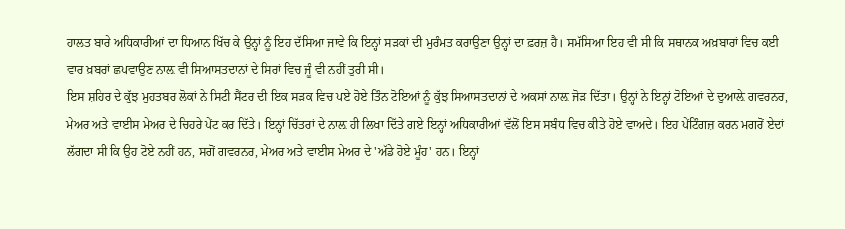ਹਾਲਤ ਬਾਰੇ ਅਧਿਕਾਰੀਆਂ ਦਾ ਧਿਆਨ ਖਿੱਚ ਕੇ ਉਨ੍ਹਾਂ ਨੂੰ ਇਹ ਦੱਸਿਆ ਜਾਵੇ ਕਿ ਇਨ੍ਹਾਂ ਸੜਕਾਂ ਦੀ ਮੁਰੰਮਤ ਕਰਾਉਣਾ ਉਨ੍ਹਾਂ ਦਾ ਫ਼ਰਜ਼ ਹੈ। ਸਮੱਸਿਆ ਇਹ ਵੀ ਸੀ ਕਿ ਸਥਾਨਕ ਅਖ਼ਬਾਰਾਂ ਵਿਚ ਕਈ ਵਾਰ ਖ਼ਬਰਾਂ ਛਪਵਾਉਣ ਨਾਲ਼ ਵੀ ਸਿਆਸਤਦਾਨਾਂ ਦੇ ਸਿਰਾਂ ਵਿਚ ਜੂੰ ਵੀ ਨਹੀਂ ਤੁਰੀ ਸੀ।
ਇਸ ਸ਼ਹਿਰ ਦੇ ਕੁੱਝ ਮੁਹਤਬਰ ਲੋਕਾਂ ਨੇ ਸਿਟੀ ਸੈਂਟਰ ਦੀ ਇਕ ਸੜਕ ਵਿਚ ਪਏ ਹੋਏ ਤਿੰਨ ਟੋਇਆਂ ਨੂੰ ਕੁੱਝ ਸਿਆਸਤਦਾਨਾਂ ਦੇ ਅਕਸਾਂ ਨਾਲ਼ ਜੋੜ ਦਿੱਤਾ। ਉਨ੍ਹਾਂ ਨੇ ਇਨ੍ਹਾਂ ਟੋਇਆਂ ਦੇ ਦੁਆਲ਼ੇ ਗਵਰਨਰ, ਮੇਅਰ ਅਤੇ ਵਾਈਸ ਮੇਅਰ ਦੇ ਚਿਹਰੇ ਪੇਂਟ ਕਰ ਦਿੱਤੇ। ਇਨ੍ਹਾਂ ਚਿੱਤਰਾਂ ਦੇ ਨਾਲ਼ ਹੀ ਲਿਖਾ ਦਿੱਤੇ ਗਏ ਇਨ੍ਹਾਂ ਅਧਿਕਾਰੀਆਂ ਵੱਲੋਂ ਇਸ ਸਬੰਧ ਵਿਚ ਕੀਤੇ ਹੋਏ ਵਾਅਦੇ। ਇਹ ਪੇਂਟਿੰਗਜ਼ ਕਰਨ ਮਗਰੋਂ ਏਦਾਂ ਲੱਗਦਾ ਸੀ ਕਿ ਉਹ ਟੋਏ ਨਹੀਂ ਹਨ, ਸਗੋਂ ਗਵਰਨਰ, ਮੇਅਰ ਅਤੇ ਵਾਈਸ ਮੇਅਰ ਦੇ 'ਅੱਡੇ ਹੋਏ ਮੂੰਹ' ਹਨ। ਇਨ੍ਹਾਂ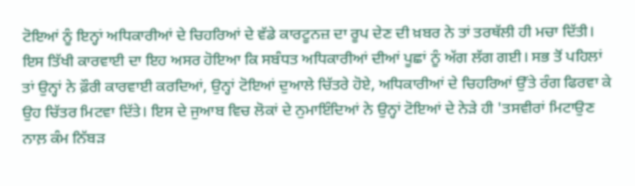ਟੋਇਆਂ ਨੂੰ ਇਨ੍ਹਾਂ ਅਧਿਕਾਰੀਆਂ ਦੇ ਚਿਹਰਿਆਂ ਦੇ ਵੱਡੇ ਕਾਰਟੂਨਜ਼ ਦਾ ਰੂਪ ਦੇਣ ਦੀ ਖ਼ਬਰ ਨੇ ਤਾਂ ਤਰਥੱਲੀ ਹੀ ਮਚਾ ਦਿੱਤੀ। ਇਸ ਤਿੱਖੀ ਕਾਰਵਾਈ ਦਾ ਇਹ ਅਸਰ ਹੋਇਆ ਕਿ ਸਬੰਧਤ ਅਧਿਕਾਰੀਆਂ ਦੀਆਂ ਪੂਛਾਂ ਨੂੰ ਅੱਗ ਲੱਗ ਗਈ। ਸਭ ਤੋਂ ਪਹਿਲਾਂ ਤਾਂ ਉਨ੍ਹਾਂ ਨੇ ਫ਼ੌਰੀ ਕਾਰਵਾਈ ਕਰਦਿਆਂ, ਉਨ੍ਹਾਂ ਟੋਇਆਂ ਦੁਆਲੇ ਚਿੱਤਰੇ ਹੋਏ, ਅਧਿਕਾਰੀਆਂ ਦੇ ਚਿਹਰਿਆਂ ਉੱਤੇ ਰੰਗ ਫਿਰਵਾ ਕੇ ਉਹ ਚਿੱਤਰ ਮਿਟਵਾ ਦਿੱਤੇ। ਇਸ ਦੇ ਜੁਆਬ ਵਿਚ ਲੋਕਾਂ ਦੇ ਨੁਮਾਇੰਦਿਆਂ ਨੇ ਉਨ੍ਹਾਂ ਟੋਇਆਂ ਦੇ ਨੇੜੇ ਹੀ 'ਤਸਵੀਰਾਂ ਮਿਟਾਉਣ ਨਾਲ਼ ਕੰਮ ਨਿੱਬੜ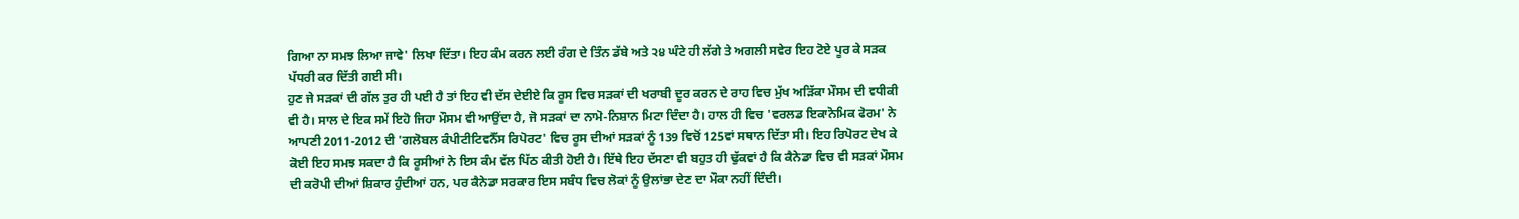ਗਿਆ ਨਾ ਸਮਝ ਲਿਆ ਜਾਵੇ' ਲਿਖਾ ਦਿੱਤਾ। ਇਹ ਕੰਮ ਕਰਨ ਲਈ ਰੰਗ ਦੇ ਤਿੰਨ ਡੱਬੇ ਅਤੇ ੨੪ ਘੰਟੇ ਹੀ ਲੱਗੇ ਤੇ ਅਗਲੀ ਸਵੇਰ ਇਹ ਟੋਏ ਪੂਰ ਕੇ ਸੜਕ ਪੱਧਰੀ ਕਰ ਦਿੱਤੀ ਗਈ ਸੀ।
ਹੁਣ ਜੇ ਸੜਕਾਂ ਦੀ ਗੱਲ ਤੁਰ ਹੀ ਪਈ ਹੈ ਤਾਂ ਇਹ ਵੀ ਦੱਸ ਦੇਈਏ ਕਿ ਰੂਸ ਵਿਚ ਸੜਕਾਂ ਦੀ ਖਰਾਬੀ ਦੂਰ ਕਰਨ ਦੇ ਰਾਹ ਵਿਚ ਮੁੱਖ ਅੜਿੱਕਾ ਮੌਸਮ ਦੀ ਵਧੀਕੀ ਵੀ ਹੈ। ਸਾਲ ਦੇ ਇਕ ਸਮੇਂ ਇਹੋ ਜਿਹਾ ਮੌਸਮ ਵੀ ਆਉਂਦਾ ਹੈ, ਜੋ ਸੜਕਾਂ ਦਾ ਨਾਮੋ-ਨਿਸ਼ਾਨ ਮਿਟਾ ਦਿੰਦਾ ਹੈ। ਹਾਲ ਹੀ ਵਿਚ 'ਵਰਲਡ ਇਕਾਨੋਮਿਕ ਫੋਰਮ' ਨੇ ਆਪਣੀ 2011-2012 ਦੀ 'ਗਲੋਬਲ ਕੰਪੀਟੀਟਿਵਨੈੱਸ ਰਿਪੋਰਟ' ਵਿਚ ਰੂਸ ਦੀਆਂ ਸੜਕਾਂ ਨੂੰ 139 ਵਿਚੋਂ 125ਵਾਂ ਸਥਾਨ ਦਿੱਤਾ ਸੀ। ਇਹ ਰਿਪੋਰਟ ਦੇਖ ਕੇ ਕੋਈ ਇਹ ਸਮਝ ਸਕਦਾ ਹੈ ਕਿ ਰੂਸੀਆਂ ਨੇ ਇਸ ਕੰਮ ਵੱਲ ਪਿੱਠ ਕੀਤੀ ਹੋਈ ਹੈ। ਇੱਥੇ ਇਹ ਦੱਸਣਾ ਵੀ ਬਹੁਤ ਹੀ ਢੁੱਕਵਾਂ ਹੈ ਕਿ ਕੈਨੇਡਾ ਵਿਚ ਵੀ ਸੜਕਾਂ ਮੌਸਮ ਦੀ ਕਰੋਪੀ ਦੀਆਂ ਸ਼ਿਕਾਰ ਹੁੰਦੀਆਂ ਹਨ, ਪਰ ਕੈਨੇਡਾ ਸਰਕਾਰ ਇਸ ਸਬੰਧ ਵਿਚ ਲੋਕਾਂ ਨੂੰ ਉਲਾਂਭਾ ਦੇਣ ਦਾ ਮੌਕਾ ਨਹੀਂ ਦਿੰਦੀ।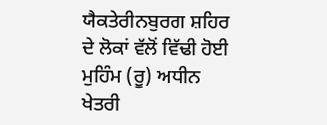ਯੈਕਤੇਰੀਨਬੁਰਗ ਸ਼ਹਿਰ ਦੇ ਲੋਕਾਂ ਵੱਲੋਂ ਵਿੱਢੀ ਹੋਈ ਮੁਹਿੰਮ (ਰੂ) ਅਧੀਨ ਖੇਤਰੀ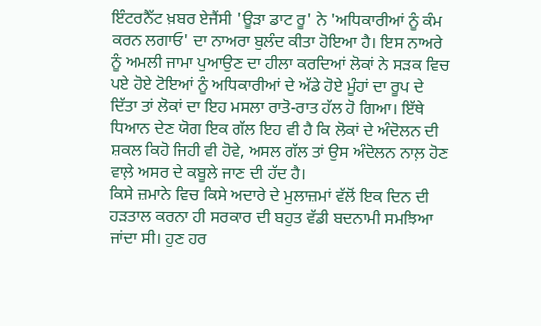ਇੰਟਰਨੈੱਟ ਖ਼ਬਰ ਏਜੈਂਸੀ 'ਊੜਾ ਡਾਟ ਰੂ' ਨੇ 'ਅਧਿਕਾਰੀਆਂ ਨੂੰ ਕੰਮ ਕਰਨ ਲਗਾਓ' ਦਾ ਨਾਅਰਾ ਬੁਲੰਦ ਕੀਤਾ ਹੋਇਆ ਹੈ। ਇਸ ਨਾਅਰੇ ਨੂੰ ਅਮਲੀ ਜਾਮਾ ਪੁਆਉਣ ਦਾ ਹੀਲਾ ਕਰਦਿਆਂ ਲੋਕਾਂ ਨੇ ਸੜਕ ਵਿਚ ਪਏ ਹੋਏ ਟੋਇਆਂ ਨੂੰ ਅਧਿਕਾਰੀਆਂ ਦੇ ਅੱਡੇ ਹੋਏ ਮੂੰਹਾਂ ਦਾ ਰੂਪ ਦੇ ਦਿੱਤਾ ਤਾਂ ਲੋਕਾਂ ਦਾ ਇਹ ਮਸਲਾ ਰਾਤੋ-ਰਾਤ ਹੱਲ ਹੋ ਗਿਆ। ਇੱਥੇ ਧਿਆਨ ਦੇਣ ਯੋਗ ਇਕ ਗੱਲ ਇਹ ਵੀ ਹੈ ਕਿ ਲੋਕਾਂ ਦੇ ਅੰਦੋਲਨ ਦੀ ਸ਼ਕਲ ਕਿਹੋ ਜਿਹੀ ਵੀ ਹੋਵੇ, ਅਸਲ ਗੱਲ ਤਾਂ ਉਸ ਅੰਦੋਲਨ ਨਾਲ਼ ਹੋਣ ਵਾਲ਼ੇ ਅਸਰ ਦੇ ਕਬੂਲੇ ਜਾਣ ਦੀ ਹੱਦ ਹੈ।
ਕਿਸੇ ਜ਼ਮਾਨੇ ਵਿਚ ਕਿਸੇ ਅਦਾਰੇ ਦੇ ਮੁਲਾਜ਼ਮਾਂ ਵੱਲੋਂ ਇਕ ਦਿਨ ਦੀ ਹੜਤਾਲ ਕਰਨਾ ਹੀ ਸਰਕਾਰ ਦੀ ਬਹੁਤ ਵੱਡੀ ਬਦਨਾਮੀ ਸਮਝਿਆ ਜਾਂਦਾ ਸੀ। ਹੁਣ ਹਰ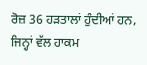ਰੋਜ਼ 36 ਹੜਤਾਲਾਂ ਹੁੰਦੀਆਂ ਹਨ, ਜਿਨ੍ਹਾਂ ਵੱਲ ਹਾਕਮ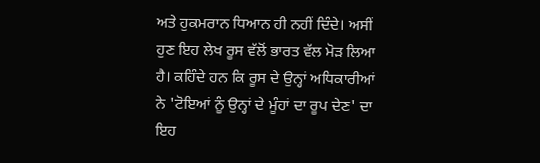ਅਤੇ ਹੁਕਮਰਾਨ ਧਿਆਨ ਹੀ ਨਹੀਂ ਦਿੰਦੇ। ਅਸੀਂ ਹੁਣ ਇਹ ਲੇਖ ਰੂਸ ਵੱਲੋਂ ਭਾਰਤ ਵੱਲ ਮੋੜ ਲਿਆ ਹੈ। ਕਹਿੰਦੇ ਹਨ ਕਿ ਰੂਸ ਦੇ ਉਨ੍ਹਾਂ ਅਧਿਕਾਰੀਆਂ ਨੇ 'ਟੋਇਆਂ ਨੂੰ ਉਨ੍ਹਾਂ ਦੇ ਮੂੰਹਾਂ ਦਾ ਰੂਪ ਦੇਣ' ਦਾ ਇਹ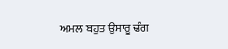ਅਮਲ ਬਹੁਤ ਉਸਾਰੂ ਢੰਗ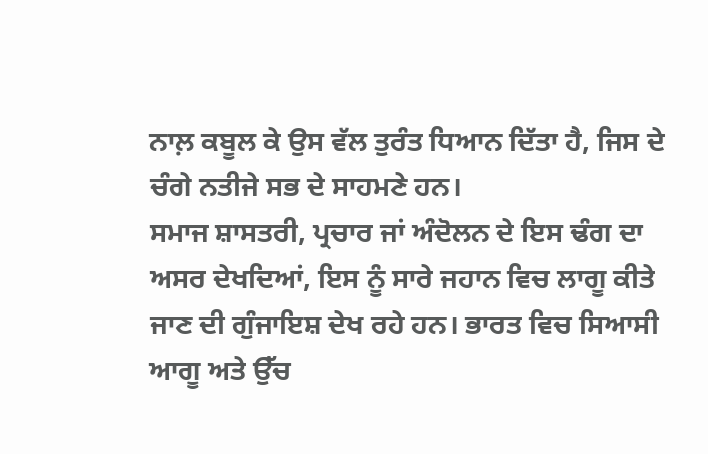ਨਾਲ਼ ਕਬੂਲ ਕੇ ਉਸ ਵੱਲ ਤੁਰੰਤ ਧਿਆਨ ਦਿੱਤਾ ਹੈ, ਜਿਸ ਦੇ ਚੰਗੇ ਨਤੀਜੇ ਸਭ ਦੇ ਸਾਹਮਣੇ ਹਨ।
ਸਮਾਜ ਸ਼ਾਸਤਰੀ, ਪ੍ਰਚਾਰ ਜਾਂ ਅੰਦੋਲਨ ਦੇ ਇਸ ਢੰਗ ਦਾ ਅਸਰ ਦੇਖਦਿਆਂ, ਇਸ ਨੂੰ ਸਾਰੇ ਜਹਾਨ ਵਿਚ ਲਾਗੂ ਕੀਤੇ ਜਾਣ ਦੀ ਗੁੰਜਾਇਸ਼ ਦੇਖ ਰਹੇ ਹਨ। ਭਾਰਤ ਵਿਚ ਸਿਆਸੀ ਆਗੂ ਅਤੇ ਉੱਚ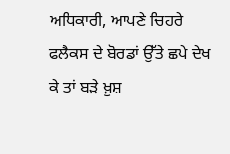ਅਧਿਕਾਰੀ, ਆਪਣੇ ਚਿਹਰੇ ਫਲੈਕਸ ਦੇ ਬੋਰਡਾਂ ਉੱਤੇ ਛਪੇ ਦੇਖ ਕੇ ਤਾਂ ਬੜੇ ਖ਼ੁਸ਼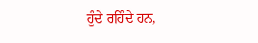ਹੁੰਦੇ ਰਹਿੰਦੇ ਹਨ,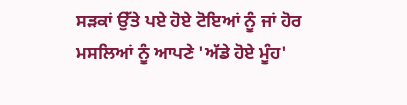ਸੜਕਾਂ ਉੱਤੇ ਪਏ ਹੋਏ ਟੋਇਆਂ ਨੂੰ ਜਾਂ ਹੋਰ ਮਸਲਿਆਂ ਨੂੰ ਆਪਣੇ 'ਅੱਡੇ ਹੋਏ ਮੂੰਹ'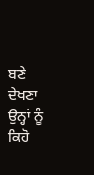ਬਣੇ ਦੇਖਣਾ ਉਨ੍ਹਾਂ ਨੂੰ ਕਿਹੋ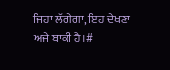ਜਿਹਾ ਲੱਗੇਗਾ, ਇਹ ਦੇਖਣਾ ਅਜੇ ਬਾਕੀ ਹੈ।#